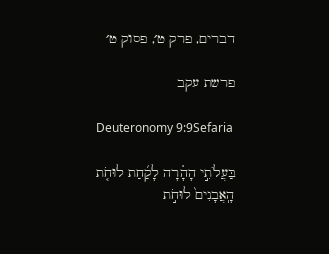דברים, פרק ט׳, פסוק ט׳

פרשת עקב

Deuteronomy 9:9Sefaria

בַּעֲלֹתִ֣י הָהָ֗רָה לָקַ֜חַת לוּחֹ֤ת הָֽאֲבָנִים֙ לוּחֹ֣ת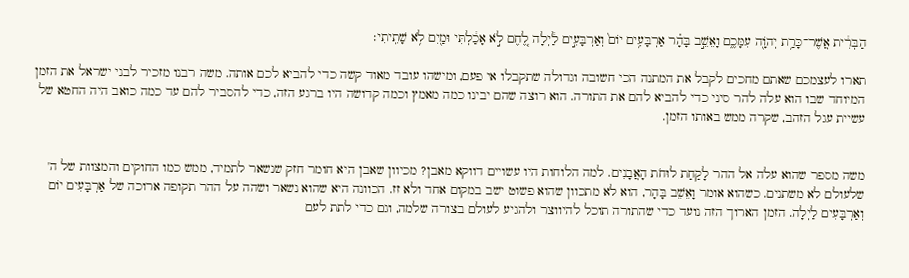הַבְּרִ֔ית אֲשֶׁר־כָּרַ֥ת יְהֹוָ֖ה עִמָּכֶ֑ם וָאֵשֵׁ֣ב בָּהָ֗ר אַרְבָּעִ֥ים יוֹם֙ וְאַרְבָּעִ֣ים לַ֔יְלָה לֶ֚חֶם לֹ֣א אָכַ֔לְתִּי וּמַ֖יִם לֹ֥א שָׁתִֽיתִי׃

תארו לעצמכם שאתם מחכים לקבל את המתנה הכי חשובה וגדולה שתקבלו אי פעם, ומישהו עובד מאוד קשה כדי להביא לכם אותה. משה רבנו מזכיר לבני ישראל את הזמן המיוחד שבו הוא עלה להר סיני כדי להביא להם את התורה. הוא רוצה שהם יבינו כמה מאמץ וכמה קדושה היו ברגע הזה, כדי להסביר להם עד כמה כואב היה החטא של עשיית עגל הזהב, שקרה ממש באותו הזמן.


משה מספר שהוא עלה אל ההר לָקַחַת לוּחֹת הָאֲבָנִים. למה הלוחות היו עשויים דווקא מאבן? מכיוון שאבן היא חומר חזק שנשאר לתמיד, ממש כמו החוקים והמצוות של ה' שלעולם לא משתנים. כשהוא אומר וָאֵשֵׁב בָּהָר, הוא לא מתכוון שהוא פשוט ישב במקום אחד ולא זז. הכוונה היא שהוא נשאר ושהה על ההר תקופה ארוכה של אַרְבָּעִים יוֹם וְאַרְבָּעִים לַיְלָה. הזמן הארוך הזה נועד כדי שהתורה תוכל להיווצר ולהגיע לעולם בצורה שלמה, וגם כדי לתת לעם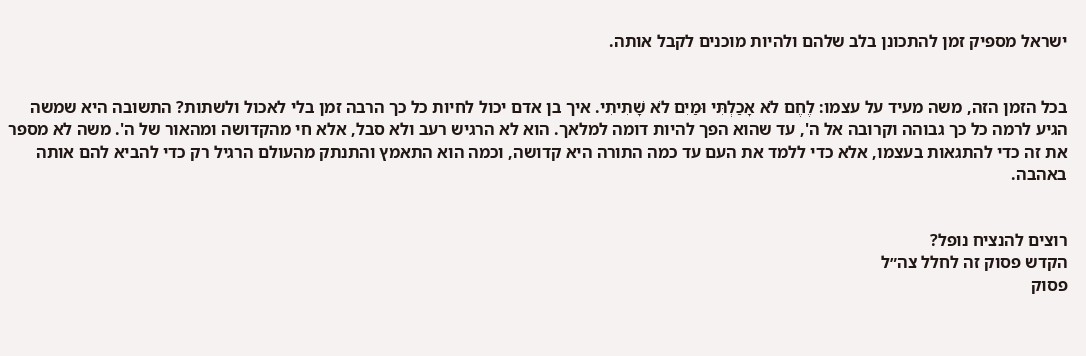ישראל מספיק זמן להתכונן בלב שלהם ולהיות מוכנים לקבל אותה.


בכל הזמן הזה, משה מעיד על עצמו: לֶחֶם לֹא אָכַלְתִּי וּמַיִם לֹא שָׁתִיתִי. איך בן אדם יכול לחיות כל כך הרבה זמן בלי לאכול ולשתות? התשובה היא שמשה הגיע לרמה כל כך גבוהה וקרובה אל ה', עד שהוא הפך להיות דומה למלאך. הוא לא הרגיש רעב ולא סבל, אלא חי מהקדושה ומהאור של ה'. משה לא מספר את זה כדי להתגאות בעצמו, אלא כדי ללמד את העם עד כמה התורה היא קדושה, וכמה הוא התאמץ והתנתק מהעולם הרגיל רק כדי להביא להם אותה באהבה.


רוצים להנציח נופל?
הקדש פסוק זה לחלל צה״ל
פסוק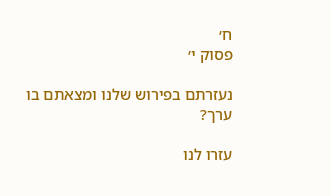ח׳
פסוק י׳

נעזרתם בפירוש שלנו ומצאתם בו ערך?

עזרו לנו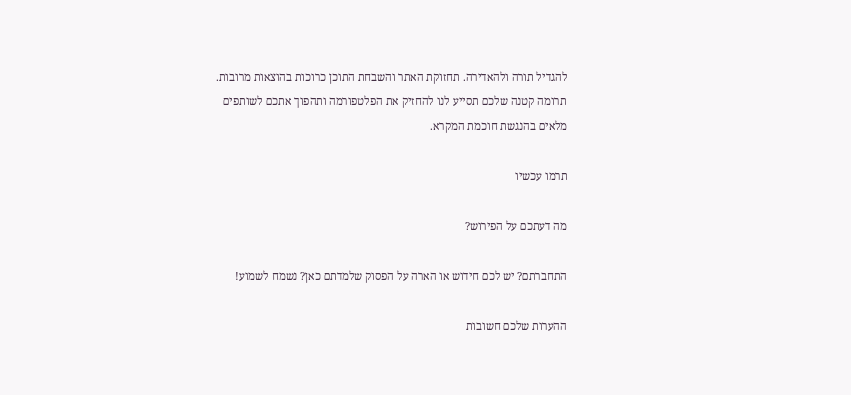להגדיל תורה ולהאדירה. תחזוקת האתר והשבחת התוכן כרוכות בהוצאות מרובות. תרומה קטנה שלכם תסייע לנו להחזיק את הפלטפורמה ותהפוך אתכם לשותפים מלאים בהנגשת חוכמת המקרא.

תרמו עכשיו

מה דעתכם על הפירוש?

התחברתם? יש לכם חידוש או הארה על הפסוק שלמדתם כאן? נשמח לשמוע!

ההערות שלכם חשובות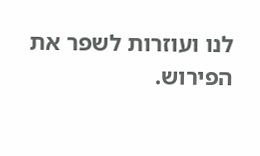לנו ועוזרות לשפר את הפירוש.